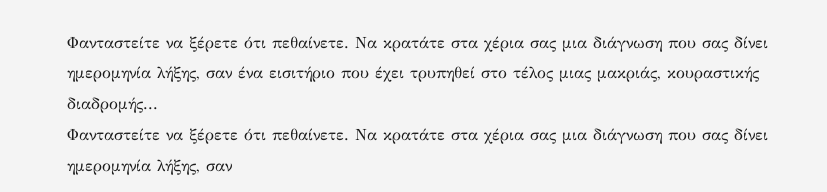Φανταστείτε να ξέρετε ότι πεθαίνετε. Να κρατάτε στα χέρια σας μια διάγνωση που σας δίνει ημερομηνία λήξης, σαν ένα εισιτήριο που έχει τρυπηθεί στο τέλος μιας μακριάς, κουραστικής διαδρομής...
Φανταστείτε να ξέρετε ότι πεθαίνετε. Να κρατάτε στα χέρια σας μια διάγνωση που σας δίνει ημερομηνία λήξης, σαν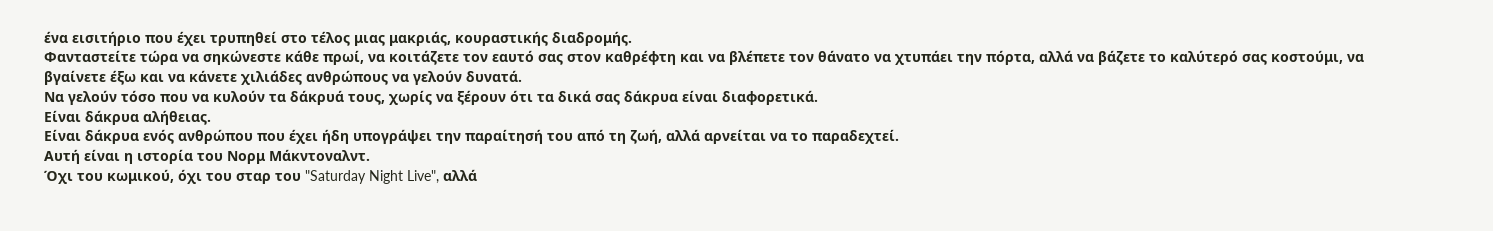ένα εισιτήριο που έχει τρυπηθεί στο τέλος μιας μακριάς, κουραστικής διαδρομής.
Φανταστείτε τώρα να σηκώνεστε κάθε πρωί, να κοιτάζετε τον εαυτό σας στον καθρέφτη και να βλέπετε τον θάνατο να χτυπάει την πόρτα, αλλά να βάζετε το καλύτερό σας κοστούμι, να βγαίνετε έξω και να κάνετε χιλιάδες ανθρώπους να γελούν δυνατά.
Να γελούν τόσο που να κυλούν τα δάκρυά τους, χωρίς να ξέρουν ότι τα δικά σας δάκρυα είναι διαφορετικά.
Είναι δάκρυα αλήθειας.
Είναι δάκρυα ενός ανθρώπου που έχει ήδη υπογράψει την παραίτησή του από τη ζωή, αλλά αρνείται να το παραδεχτεί.
Αυτή είναι η ιστορία του Νορμ Μάκντοναλντ.
Όχι του κωμικού, όχι του σταρ του "Saturday Night Live", αλλά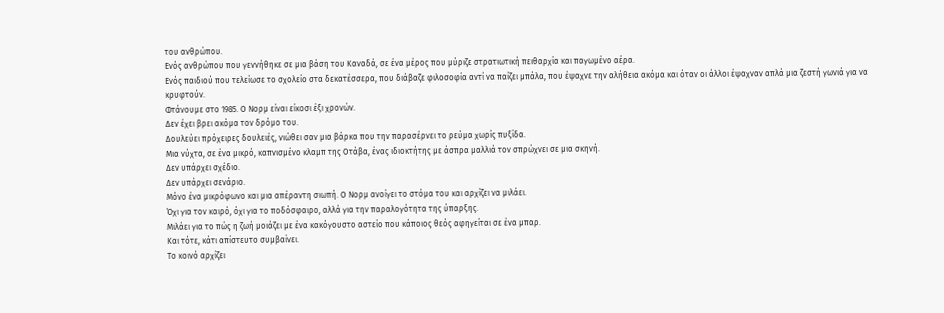του ανθρώπου.
Ενός ανθρώπου που γεννήθηκε σε μια βάση του Καναδά, σε ένα μέρος που μύριζε στρατιωτική πειθαρχία και παγωμένο αέρα.
Ενός παιδιού που τελείωσε το σχολείο στα δεκατέσσερα, που διάβαζε φιλοσοφία αντί να παίζει μπάλα, που έψαχνε την αλήθεια ακόμα και όταν οι άλλοι έψαχναν απλά μια ζεστή γωνιά για να κρυφτούν.
Φτάνουμε στο 1985. Ο Νορμ είναι είκοσι έξι χρονών.
Δεν έχει βρει ακόμα τον δρόμο του.
Δουλεύει πρόχειρες δουλειές, νιώθει σαν μια βάρκα που την παρασέρνει το ρεύμα χωρίς πυξίδα.
Μια νύχτα, σε ένα μικρό, καπνισμένο κλαμπ της Οτάβα, ένας ιδιοκτήτης με άσπρα μαλλιά τον σπρώχνει σε μια σκηνή.
Δεν υπάρχει σχέδιο.
Δεν υπάρχει σενάριο.
Μόνο ένα μικρόφωνο και μια απέραντη σιωπή. Ο Νορμ ανοίγει το στόμα του και αρχίζει να μιλάει.
Όχι για τον καιρό, όχι για το ποδόσφαιρο, αλλά για την παραλογότητα της ύπαρξης.
Μιλάει για το πώς η ζωή μοιάζει με ένα κακόγουστο αστείο που κάποιος θεός αφηγείται σε ένα μπαρ.
Και τότε, κάτι απίστευτο συμβαίνει.
Το κοινό αρχίζει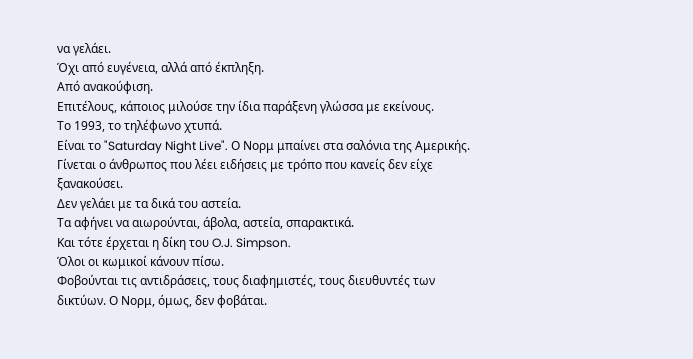να γελάει.
Όχι από ευγένεια, αλλά από έκπληξη.
Από ανακούφιση.
Επιτέλους, κάποιος μιλούσε την ίδια παράξενη γλώσσα με εκείνους.
Το 1993, το τηλέφωνο χτυπά.
Είναι το "Saturday Night Live". Ο Νορμ μπαίνει στα σαλόνια της Αμερικής.
Γίνεται ο άνθρωπος που λέει ειδήσεις με τρόπο που κανείς δεν είχε ξανακούσει.
Δεν γελάει με τα δικά του αστεία.
Τα αφήνει να αιωρούνται, άβολα, αστεία, σπαρακτικά.
Και τότε έρχεται η δίκη του O.J. Simpson.
Όλοι οι κωμικοί κάνουν πίσω.
Φοβούνται τις αντιδράσεις, τους διαφημιστές, τους διευθυντές των δικτύων. Ο Νορμ, όμως, δεν φοβάται.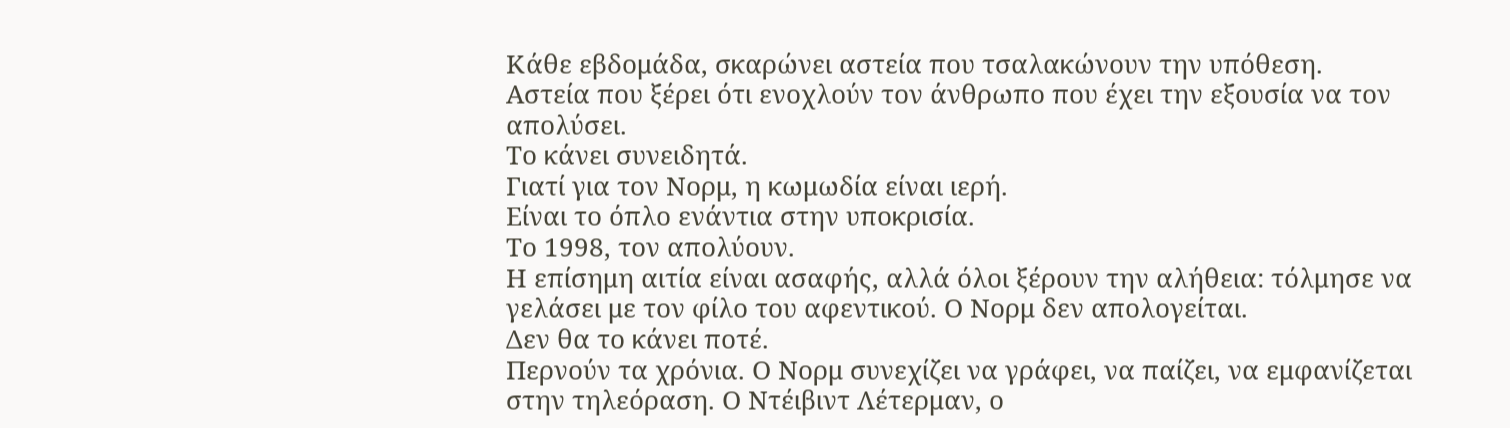Κάθε εβδομάδα, σκαρώνει αστεία που τσαλακώνουν την υπόθεση.
Αστεία που ξέρει ότι ενοχλούν τον άνθρωπο που έχει την εξουσία να τον απολύσει.
Το κάνει συνειδητά.
Γιατί για τον Νορμ, η κωμωδία είναι ιερή.
Είναι το όπλο ενάντια στην υποκρισία.
Το 1998, τον απολύουν.
Η επίσημη αιτία είναι ασαφής, αλλά όλοι ξέρουν την αλήθεια: τόλμησε να γελάσει με τον φίλο του αφεντικού. Ο Νορμ δεν απολογείται.
Δεν θα το κάνει ποτέ.
Περνούν τα χρόνια. Ο Νορμ συνεχίζει να γράφει, να παίζει, να εμφανίζεται στην τηλεόραση. Ο Ντέιβιντ Λέτερμαν, ο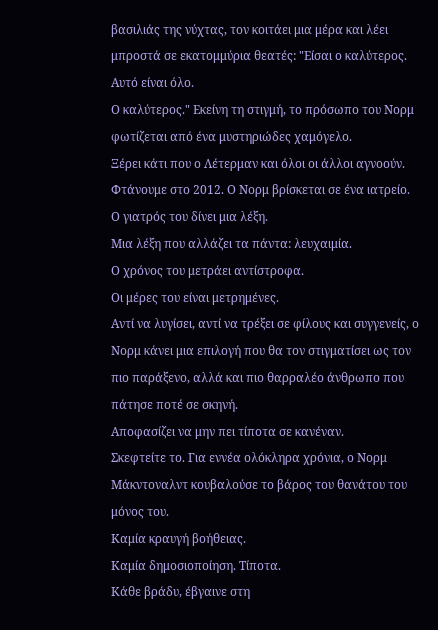βασιλιάς της νύχτας, τον κοιτάει μια μέρα και λέει μπροστά σε εκατομμύρια θεατές: "Είσαι ο καλύτερος.
Αυτό είναι όλο.
Ο καλύτερος." Εκείνη τη στιγμή, το πρόσωπο του Νορμ φωτίζεται από ένα μυστηριώδες χαμόγελο.
Ξέρει κάτι που ο Λέτερμαν και όλοι οι άλλοι αγνοούν.
Φτάνουμε στο 2012. Ο Νορμ βρίσκεται σε ένα ιατρείο.
Ο γιατρός του δίνει μια λέξη.
Μια λέξη που αλλάζει τα πάντα: λευχαιμία.
Ο χρόνος του μετράει αντίστροφα.
Οι μέρες του είναι μετρημένες.
Αντί να λυγίσει, αντί να τρέξει σε φίλους και συγγενείς, ο Νορμ κάνει μια επιλογή που θα τον στιγματίσει ως τον πιο παράξενο, αλλά και πιο θαρραλέο άνθρωπο που πάτησε ποτέ σε σκηνή.
Αποφασίζει να μην πει τίποτα σε κανέναν.
Σκεφτείτε το. Για εννέα ολόκληρα χρόνια, ο Νορμ Μάκντοναλντ κουβαλούσε το βάρος του θανάτου του μόνος του.
Καμία κραυγή βοήθειας.
Καμία δημοσιοποίηση. Τίποτα.
Κάθε βράδυ, έβγαινε στη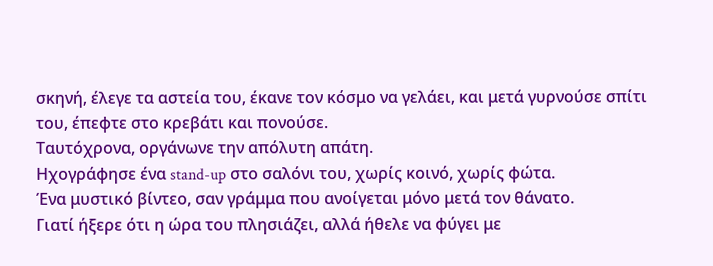σκηνή, έλεγε τα αστεία του, έκανε τον κόσμο να γελάει, και μετά γυρνούσε σπίτι του, έπεφτε στο κρεβάτι και πονούσε.
Ταυτόχρονα, οργάνωνε την απόλυτη απάτη.
Ηχογράφησε ένα stand-up στο σαλόνι του, χωρίς κοινό, χωρίς φώτα.
Ένα μυστικό βίντεο, σαν γράμμα που ανοίγεται μόνο μετά τον θάνατο.
Γιατί ήξερε ότι η ώρα του πλησιάζει, αλλά ήθελε να φύγει με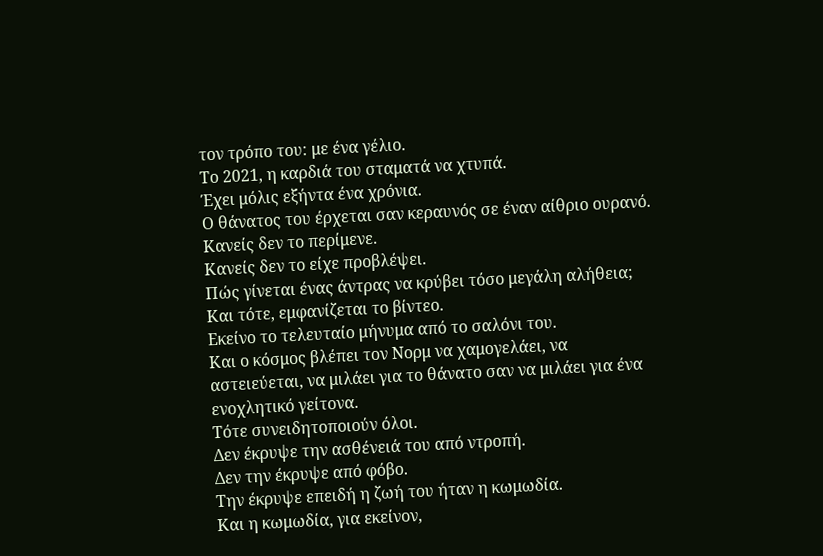τον τρόπο του: με ένα γέλιο.
Το 2021, η καρδιά του σταματά να χτυπά.
Έχει μόλις εξήντα ένα χρόνια.
Ο θάνατος του έρχεται σαν κεραυνός σε έναν αίθριο ουρανό.
Κανείς δεν το περίμενε.
Κανείς δεν το είχε προβλέψει.
Πώς γίνεται ένας άντρας να κρύβει τόσο μεγάλη αλήθεια; Και τότε, εμφανίζεται το βίντεο.
Εκείνο το τελευταίο μήνυμα από το σαλόνι του.
Και ο κόσμος βλέπει τον Νορμ να χαμογελάει, να αστειεύεται, να μιλάει για το θάνατο σαν να μιλάει για ένα ενοχλητικό γείτονα.
Τότε συνειδητοποιούν όλοι.
Δεν έκρυψε την ασθένειά του από ντροπή.
Δεν την έκρυψε από φόβο.
Την έκρυψε επειδή η ζωή του ήταν η κωμωδία.
Και η κωμωδία, για εκείνον,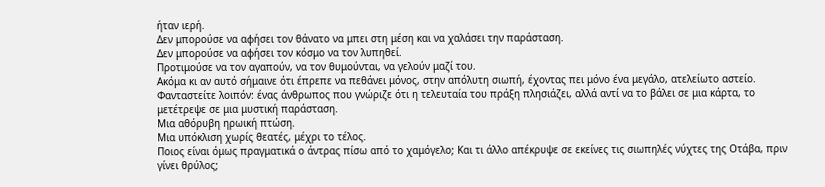ήταν ιερή.
Δεν μπορούσε να αφήσει τον θάνατο να μπει στη μέση και να χαλάσει την παράσταση.
Δεν μπορούσε να αφήσει τον κόσμο να τον λυπηθεί.
Προτιμούσε να τον αγαπούν, να τον θυμούνται, να γελούν μαζί του.
Ακόμα κι αν αυτό σήμαινε ότι έπρεπε να πεθάνει μόνος, στην απόλυτη σιωπή, έχοντας πει μόνο ένα μεγάλο, ατελείωτο αστείο.
Φανταστείτε λοιπόν: ένας άνθρωπος που γνώριζε ότι η τελευταία του πράξη πλησιάζει, αλλά αντί να το βάλει σε μια κάρτα, το μετέτρεψε σε μια μυστική παράσταση.
Μια αθόρυβη ηρωική πτώση.
Μια υπόκλιση χωρίς θεατές, μέχρι το τέλος.
Ποιος είναι όμως πραγματικά ο άντρας πίσω από το χαμόγελο; Και τι άλλο απέκρυψε σε εκείνες τις σιωπηλές νύχτες της Οτάβα, πριν γίνει θρύλος;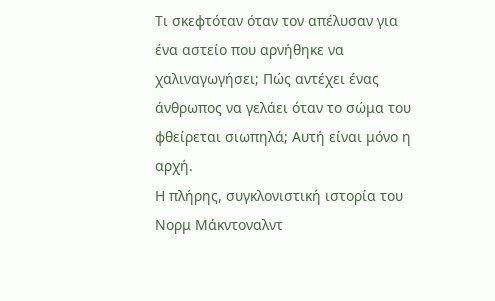Τι σκεφτόταν όταν τον απέλυσαν για ένα αστείο που αρνήθηκε να χαλιναγωγήσει; Πώς αντέχει ένας άνθρωπος να γελάει όταν το σώμα του φθείρεται σιωπηλά; Αυτή είναι μόνο η αρχή.
Η πλήρης, συγκλονιστική ιστορία του Νορμ Μάκντοναλντ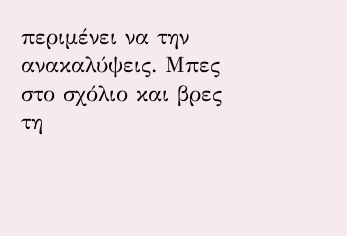περιμένει να την ανακαλύψεις. Μπες στο σχόλιο και βρες τη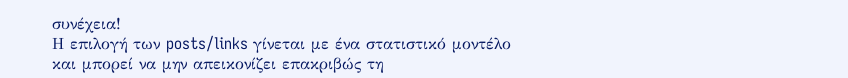συνέχεια!
Η επιλογή των posts/links γίνεται με ένα στατιστικό μοντέλο και μπορεί να μην απεικονίζει επακριβώς τη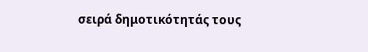σειρά δημοτικότητάς τους